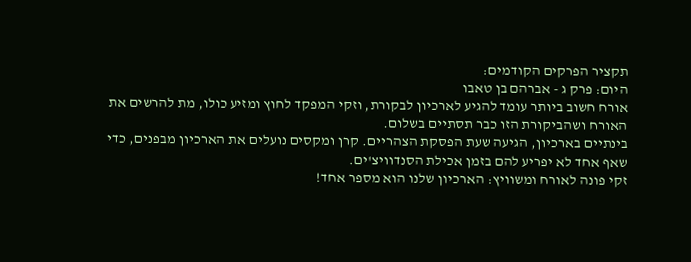תקציר הפרקים הקודמים:
היום: פרק ג - אברהם בן טאבו
אורח חשוב ביותר עומד להגיע לארכיון לבקורת, וזקי המפקד לחוץ ומזיע כולו, מת להרשים את האורח ושהביקורת הזו כבר תסתיים בשלום.
בינתיים בארכיון, הגיעה שעת הפסקת הצהריים. קרן ומקסים נועלים את הארכיון מבפנים, כדי שאף אחד לא יפריע להם בזמן אכילת הסנדוויצ'ים.
זקי פונה לאורח ומשוויץ: הארכיון שלנו הוא מספר אחד!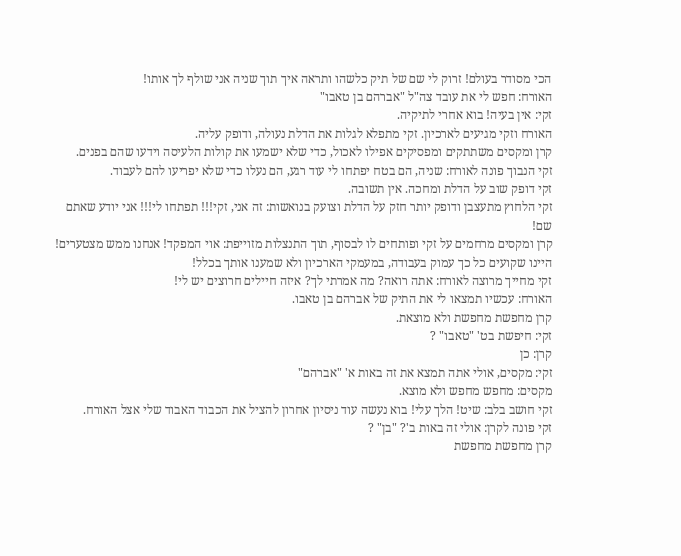הכי מסודר בעולם! זרוק לי שם של תיק כלשהו ותראה איך תוך שניה אני שולף לך אותו!
האורח: חפש לי את עובד צה"ל "אברהם בן טאבו"
זקי: אין בעיה! בוא אחרי לתיקיה.
האורח וזקי מגיעים לארכיון. זקי מתפלא לגלות את הדלת נעולה, ודופק עליה.
קרן ומקסים משתתקים ומפסיקים אפילו לאכול, כדי שלא ישמעו את קולות הלעיסה וידעו שהם בפנים.
זקי הנבוך פונה לאורח: שניה, הם בטח יפתחו לי עוד רגע, הם נעלו כדי שלא יפריעו להם לעבוד.
זקי דופק שוב על הדלת ומחכה. אין תשובה.
זקי הלחוץ מתעצבן ודופק יותר חזק על הדלת וצועק בנואשות: זה אני, זקי!!! תפתחו לי!!! אני יודע שאתם שם!
קרן ומקסים מרחמים על זקי ופותחים לו לבסוף, תוך התנצלות מזוייפת: אוי המפקד! אנחנו ממש מצטערים! היינו שקועים כל כך עמוק בעבודה, במעמקי הארכיון ולא שמענו אותך בכלל!
זקי מחייך מרוצה לאורח: אתה רואה? מה אמרתי לך? איזה חיילים חרוצים יש לי!
האורח: עכשיו תמצאו לי את התיק של אברהם בן טאבו.
קרן מחפשת מחפשת ולא מוצאת.
זקי: חיפשת בט' "טאבו" ?
קרן: כן
זקי: מקסים, אולי אתה תמצא את זה באות א' "אברהם"
מקסים: מחפש מחפש ולא מוצא.
זקי חושב בלב: שיט! הלך עלי! בוא נעשה עוד ניסיון אחרון להציל את הכבוד האבוד שלי אצל האורח.
זקי פונה לקרן: אולי זה באות ב'? "בן" ?
קרן מחפשת מחפשת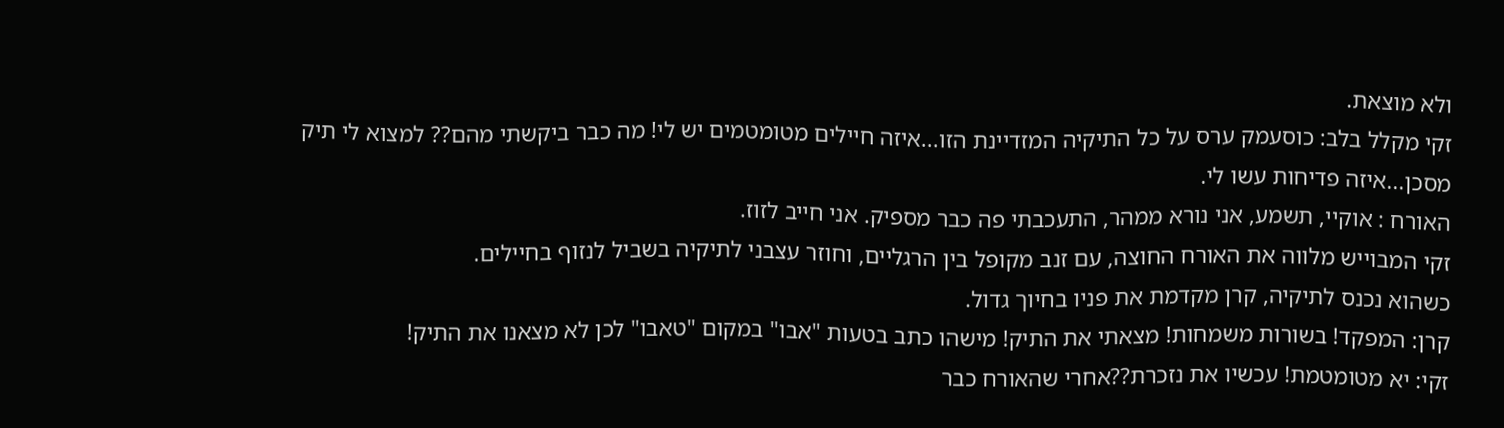ולא מוצאת.
זקי מקלל בלב: כוסעמק ערס על כל התיקיה המזדיינת הזו...איזה חיילים מטומטמים יש לי! מה כבר ביקשתי מהם?? למצוא לי תיק מסכן...איזה פדיחות עשו לי.
האורח : אוקיי, תשמע, אני נורא ממהר, התעכבתי פה כבר מספיק. אני חייב לזוז.
זקי המבוייש מלווה את האורח החוצה, עם זנב מקופל בין הרגליים, וחוזר עצבני לתיקיה בשביל לנזוף בחיילים.
כשהוא נכנס לתיקיה, קרן מקדמת את פניו בחיוך גדול.
קרן: המפקד! בשורות משמחות! מצאתי את התיק! מישהו כתב בטעות "אבו" במקום "טאבו" לכן לא מצאנו את התיק!
זקי: יא מטומטמת! עכשיו את נזכרת??אחרי שהאורח כבר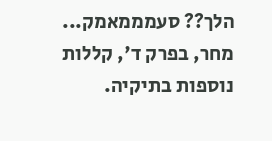הלך?? סעמממאמק...
מחר, בפרק ד', קללות נוספות בתיקיה.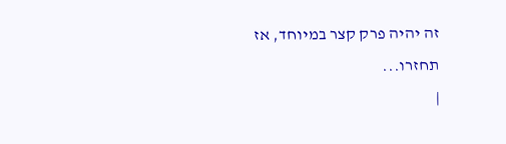זה יהיה פרק קצר במיוחד, אז תחזרו...
|